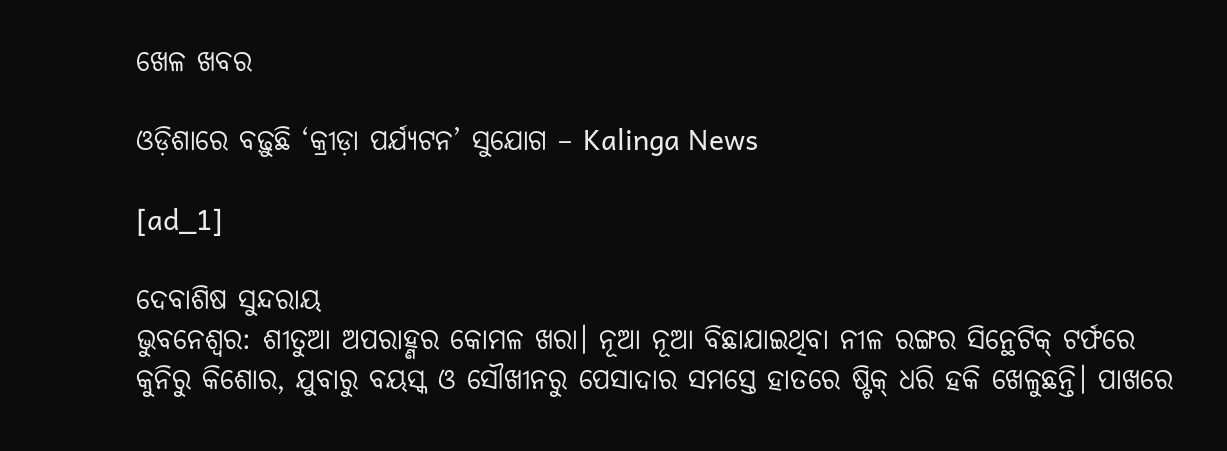ଖେଳ ଖବର

ଓଡ଼ିଶାରେ ବଢ଼ୁଛି ‘କ୍ରୀଡ଼ା ପର୍ଯ୍ୟଟନ’ ସୁ‌ଯୋଗ – Kalinga News

[ad_1]

ଦେବାଶିଷ ସୁନ୍ଦରାୟ
ଭୁବନେଶ୍ବର: ଶୀତୁଆ ଅପରାହ୍ଣର କୋମଳ ଖରା। ନୂଆ ନୂଆ ବିଛାଯାଇଥିବା ନୀଳ ରଙ୍ଗର ସିନ୍ଥେଟିକ୍ ଟର୍ଫରେ କୁନିରୁ କିଶୋର, ଯୁବାରୁ ବୟସ୍କ ଓ ସୌଖୀନରୁ ପେସାଦାର ସମସ୍ତେ ହାତରେ ଷ୍ଟିକ୍ ଧରି ହକି ଖେଳୁଛନ୍ତି। ପାଖରେ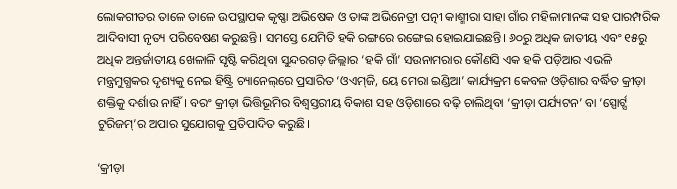ଲୋକଗୀତର ତାଳେ ତାଳେ ଉପସ୍ଥାପକ କୃଷ୍ଣା ଅଭି‌ଷେକ ଓ ତାଙ୍କ ଅଭିନେତ୍ରୀ ପତ୍ନୀ କାଶ୍ମୀରା ସାହା ଗାଁର ମହିଳାମାନଙ୍କ ସହ ପାରମ୍ପରିକ ଆଦିବାସୀ ନୃତ୍ୟ ପରିବେଷଣ କରୁଛନ୍ତି। ସମସ୍ତେ ଯେମିତି ହକି ରଙ୍ଗରେ ରଙ୍ଗେଇ ହୋଇଯାଇଛନ୍ତି। ୬୦ରୁ ଅଧିକ ଜାତୀୟ ଏବଂ ୧୫ରୁ ଅଧିକ ଅନ୍ତର୍ଜାତୀୟ ଖେଳାଳି ସୃଷ୍ଟି କରିଥିବା ସୁନ୍ଦରଗଡ଼ ଜିଲ୍ଲାର ‘ହକି ଗାଁ’ ସଉନାମରାର କୌଣସି ଏକ ହକି ପଡ଼ିଆର ଏଭଳି ମନ୍ତ୍ରମୁଗ୍ଧକର ଦୃଶ୍ୟକୁ ନେଇ ହିଷ୍ଟ୍ରି ଚ୍ୟାନେଲ୍‌ରେ ପ୍ରସାରିତ ‘ଓଏମ୍‌ଜି, ୟେ ମେରା ଇଣ୍ଡିଆ’ କାର୍ଯ୍ୟକ୍ରମ କେବଳ ଓଡ଼ିଶାର ବର୍ଦ୍ଧିତ କ୍ରୀଡ଼ା ଶକ୍ତିକୁ ଦର୍ଶାଉ ନାହିଁ। ବରଂ କ୍ରୀଡ଼ା ଭିତ୍ତିଭୂମିର ବିଶ୍ବସ୍ତରୀୟ ବିକାଶ ସହ ଓଡ଼ିଶାରେ ବଢ଼ି ଚାଲିଥିବା ‘କ୍ରୀଡ଼ା ପର୍ଯ୍ୟଟନ’ ବା ‘ସ୍ପୋର୍ଟ୍ସ ଟୁରିଜମ୍‌’ର ଅପାର ସୁଯୋଗକୁ ପ୍ରତିପାଦିତ କରୁଛି।

‘କ୍ରୀଡ଼ା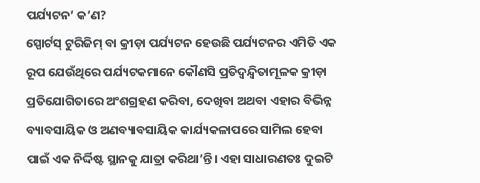ପର୍ଯ୍ୟଟନ’ କ’ଣ?
ସ୍ପୋର୍ଟସ୍‌ ଟୁରିଜିମ୍‌ ବା କ୍ରୀଡ଼ା‌ ପର୍ଯ୍ୟଟନ ହେଉଛି ପର୍ଯ୍ୟଟନର ଏମିତି ଏକ ରୂପ ‌ଯେଉଁଥିରେ ପର୍ଯ୍ୟଟକମାନେ କୌଣସି ପ୍ରତିଦ୍ବନ୍ଦ୍ବିତାମୂଳକ କ୍ରୀଡ଼ା ପ୍ରତିଯୋଗିତାରେ ଅଂଶଗ୍ରହଣ କରିବା, ଦେଖିବା ଅଥବା ଏହାର ବିଭିନ୍ନ ବ୍ୟାବସାୟିକ ଓ ଅଣବ୍ୟାବସାୟିକ କାର୍ଯ୍ୟକଳାପରେ ସାମିଲ ହେବା ପାଇଁ ଏକ ନିର୍ଦ୍ଦିଷ୍ଟ ସ୍ଥାନକୁ ଯାତ୍ରା କରିଥା’ନ୍ତି। ଏହା ସାଧାରଣତଃ ଦୁଇଟି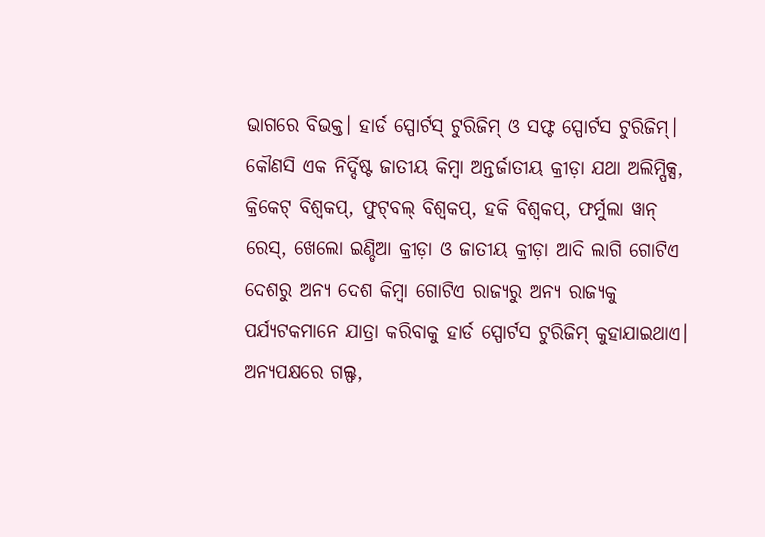ଭାଗରେ ବିଭକ୍ତ। ହାର୍ଡ ସ୍ପୋର୍ଟସ୍‌ ଟୁରିଜିମ୍‌ ଓ ସଫ୍ଟ ସ୍ପୋର୍ଟସ ଟୁରିଜିମ୍‌। କୌଣସି ଏକ ନିର୍ଦ୍ଦିଷ୍ଟ ଜାତୀୟ କିମ୍ବା ଅନ୍ତର୍ଜାତୀୟ କ୍ରୀଡ଼ା ଯଥା ଅଲିମ୍ପିକ୍ସ, କ୍ରିକେଟ୍ ବିଶ୍ବକପ୍, ଫୁଟ୍‌ବଲ୍ ବିଶ୍ବକପ୍, ହକି ବିଶ୍ବକପ୍, ଫର୍ମୁଲା ୱାନ୍ ରେସ୍, ଖେଲୋ ଇଣ୍ଡିଆ କ୍ରୀଡ଼ା ଓ ଜାତୀୟ କ୍ରୀଡ଼ା ଆଦି ଲାଗି ଗୋଟିଏ ଦେଶରୁ ଅନ୍ୟ ଦେଶ କିମ୍ବା ଗୋଟିଏ ରାଜ୍ୟରୁ ଅନ୍ୟ ରାଜ୍ୟକୁ ପର୍ଯ୍ୟଟକମାନେ ଯାତ୍ରା କରିବାକୁ ହାର୍ଡ ସ୍ପୋର୍ଟସ ଟୁରିଜିମ୍‌ କୁହାଯାଇଥାଏ। ଅନ୍ୟପକ୍ଷରେ ଗଲ୍ଫ,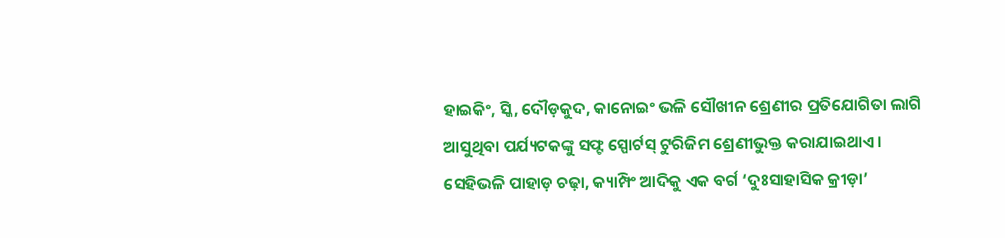ହାଇକିଂ, ସ୍କି, ଦୌଡ଼କୁଦ, କାନୋଇଂ ଭଳି ସୌଖୀନ ଶ୍ରେଣୀର ପ୍ରତିଯୋଗିତା ଲାଗି ଆସୁଥିବା ପର୍ଯ୍ୟଟକଙ୍କୁ ସଫ୍ଟ ସ୍ପୋର୍ଟସ୍‌ ଟୁରିଜିମ ଶ୍ରେଣୀଭୁକ୍ତ କରାଯାଇଥାଏ। ସେହିଭଳି ପାହାଡ଼ ଚଢ଼ା, କ୍ୟାମ୍ପିଂ ଆଦିକୁ ଏକ ବର୍ଗ ‘ଦୁଃସାହାସିକ କ୍ରୀଡ଼ା’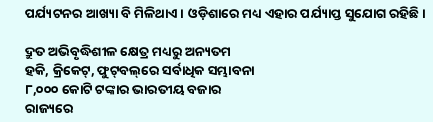ପର୍ଯ୍ୟଟନର ଆଖ୍ୟା ବି ମିଳିଥାଏ। ଓଡ଼ିଶାରେ ମଧ୍ୟ ଏହାର ପର୍ଯ୍ୟାପ୍ତ ସୁଯୋଗ ରହିଛି।

ଦ୍ରୁତ ଅଭିବୃଦ୍ଧିଶୀଳ କ୍ଷେତ୍ର ମଧ୍ୟରୁ ଅନ୍ୟତମ
ହକି, କ୍ରିକେଟ୍‌, ଫୁଟ୍‌ବଲ୍‌ରେ ସର୍ବାଧିକ ସମ୍ଭାବନା
୮,୦୦୦ କୋଟି ଟଙ୍କାର ଭାରତୀୟ ବଜାର
ରାଜ୍ୟରେ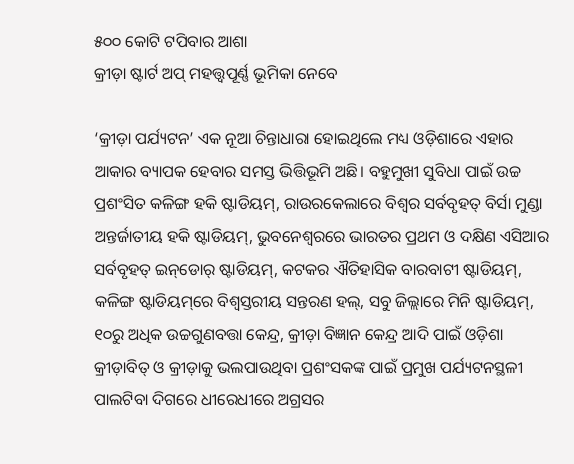୫୦୦ କୋଟି ଟପିବାର ଆଶା
କ୍ରୀଡ଼ା ଷ୍ଟାର୍ଟ ଅପ୍ ମହତ୍ତ୍ବପୂର୍ଣ୍ଣ ଭୂମିକା ନେବେ

‘କ୍ରୀଡ଼ା ପର୍ଯ୍ୟଟନ’ ଏକ ନୂଆ ଚିନ୍ତାଧାରା ହୋଇଥିଲେ ମଧ୍ୟ ଓଡ଼ିଶାରେ ଏହାର ଆକାର ବ୍ୟାପକ ହେବାର ସମସ୍ତ ଭିତ୍ତିଭୂମି ଅଛି। ବହୁମୁଖୀ ସୁବିଧା ପାଇଁ ଉଚ୍ଚ ପ୍ରଶଂସିତ କଳିଙ୍ଗ ହକି ଷ୍ଟାଡିୟମ୍‌, ରାଉରକେଲାରେ ବିଶ୍ବର ସର୍ବବୃହତ୍ ବିର୍ସା ମୁଣ୍ଡା ଅନ୍ତର୍ଜାତୀୟ ହକି ଷ୍ଟାଡିୟମ୍, ଭୁବନେଶ୍ବରରେ ଭାରତର ପ୍ରଥମ ଓ ଦକ୍ଷିଣ ଏସିଆର ସର୍ବବୃହତ୍ ଇନ୍‌ଡୋର୍‌ ଷ୍ଟାଡିୟମ୍, କଟକର ଐତିହାସିକ ବାରବାଟୀ ଷ୍ଟାଡିୟମ୍, କଳିଙ୍ଗ ଷ୍ଟାଡିୟମ୍‌ରେ ବିଶ୍ବସ୍ତରୀୟ ସନ୍ତରଣ ହଲ୍, ସବୁ ଜିଲ୍ଲାରେ ମିନି ଷ୍ଟାଡିୟମ୍, ୧୦ରୁ ଅଧିକ ଉଚ୍ଚଗୁଣବତ୍ତା କେନ୍ଦ୍ର, କ୍ରୀଡ଼ା ବିଜ୍ଞାନ କେନ୍ଦ୍ର ଆଦି ପାଇଁ ଓଡ଼ିଶା କ୍ରୀଡ଼ାବିତ୍ ଓ କ୍ରୀଡ଼ାକୁ ଭଲପାଉଥିବା ପ୍ରଶଂସକଙ୍କ ପାଇଁ ପ୍ରମୁଖ ପର୍ଯ୍ୟଟନସ୍ଥଳୀ ପାଲଟିବା ଦିଗରେ ଧୀରେଧୀରେ ଅଗ୍ରସର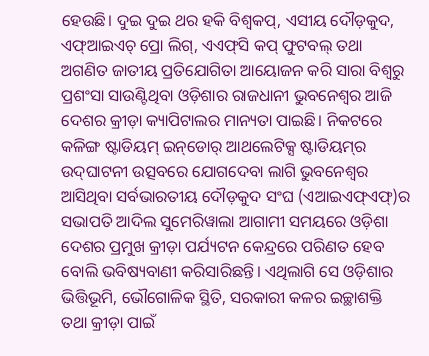ହେଉଛି। ଦୁଇ ଦୁଇ ଥର ହକି ବିଶ୍ବକପ୍, ଏସୀୟ ଦୌଡ଼କୁଦ, ଏଫ୍‌ଆଇଏଚ୍ ପ୍ରୋ ଲିଗ୍, ଏଏଫ୍‌ସି କପ୍‌ ଫୁଟବଲ୍ ତଥା ଅଗଣିତ ଜାତୀୟ ପ୍ରତିଯୋଗିତା ଆୟୋଜନ କରି ସାରା ବିଶ୍ବରୁ ପ୍ରଶଂସା ସାଉଣ୍ଟିଥିବା ଓଡ଼ିଶାର ରାଜଧାନୀ ଭୁବନେଶ୍ବର ଆଜି ଦେଶର କ୍ରୀଡ଼ା କ୍ୟାପିଟାଲର ମାନ୍ୟତା ପାଇଛି। ନିକଟରେ କଳିଙ୍ଗ ଷ୍ଟାଡିୟମ୍ ଇନ୍‌ଡୋର୍‌ ଆଥଲେଟିକ୍ସ ଷ୍ଟାଡିୟମ୍‌ର ଉଦ୍‌ଘାଟନୀ ଉତ୍ସବରେ ଯୋଗଦେବା ଲାଗି ଭୁବନେଶ୍ବର ଆସିଥିବା ସର୍ବଭାରତୀୟ ଦୌଡ଼କୁଦ ସଂଘ (ଏଆଇଏଫ୍‌ଏଫ୍‌)ର ସଭାପତି ଆଦିଲ ସୁମେରିୱାଲା ଆଗାମୀ ସମୟରେ ଓଡ଼ିଶା ଦେଶର ପ୍ରମୁଖ କ୍ରୀଡ଼ା ପର୍ଯ୍ୟଟନ କେନ୍ଦ୍ର‌ରେ ପରିଣତ ହେବ ବୋଲି ଭବିଷ୍ୟବାଣୀ କରିସାରିଛନ୍ତି। ଏଥିଲାଗି ସେ ଓଡ଼ିଶାର ଭିତ୍ତିଭୂମି, ଭୌଗୋଳିକ ସ୍ଥିତି, ସରକାରୀ କଳର ଇଚ୍ଛାଶକ୍ତି ତଥା କ୍ରୀଡ଼ା ପାଇଁ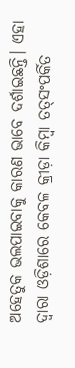ଅହେତୁକ ଭଲପାଇବାକୁ କାରଣ ଭାବେ ଦର୍ଶାଇଛନ୍ତି। ଏହା ଦ୍ବାରା ଓଡ଼ିଶାରେ କେବଳ କ୍ରୀଡ଼ା କିମ୍ବା ତତ୍‌ସଂପର୍କିତ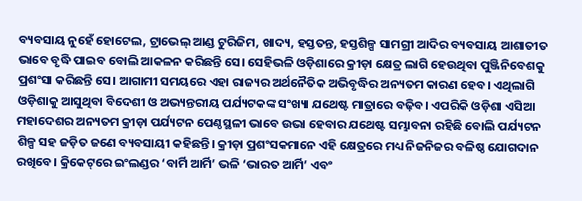ବ୍ୟବସାୟ ନୁହେଁ ହୋଟେଲ, ଟ୍ରାଭେଲ୍‌ ଆଣ୍ଡ ଟୁରିଜିମ, ଖାଦ୍ୟ, ହସ୍ତତନ୍ତ, ହସ୍ତଶିଳ୍ପ ସାମଗ୍ରୀ ଆଦିର ବ୍ୟବସାୟ ଆଶାତୀତ ଭାବେ ବୃଦ୍ଧି ପାଇବ ବୋଲି ଆକଳନ କରିଛନ୍ତି ସେ। ସେହିଭଳି ଓଡ଼ିଶାରେ କ୍ରୀଡ଼ା କ୍ଷେତ୍ର ଲାଗି ହେଉଥିବା ପୁଞ୍ଜିନିବେଶକୁ ପ୍ରଶଂସା କରିଛନ୍ତି ସେ। ଆଗାମୀ ସମୟରେ ଏହା ରାଜ୍ୟର ଅର୍ଥନୈତିକ ଅଭିବୃଦ୍ଧିର ଅନ୍ୟତମ କାରଣ ହେବ। ଏଥିଲାଗି ଓଡ଼ିଶାକୁ ଆସୁଥିବା ବିଦେଶୀ ଓ ଅଭ୍ୟନ୍ତରୀୟ ପର୍ଯ୍ୟଟକଙ୍କ ସଂଖ୍ୟା ଯଥେଷ୍ଟ ମାତ୍ରାରେ ବଢ଼ିବ। ଏପରିକି ଓଡ଼ିଶା ଏସିଆ ମହାଦେଶର ଅନ୍ୟତମ କ୍ରୀଡ଼ା ପର୍ଯ୍ୟଟନ ପେଣ୍ଠସ୍ଥଳୀ ଭାବେ ଉଭା ହେବାର ଯଥେଷ୍ଟ ସମ୍ଭାବନା ରହିଛି ବୋଲି ପର୍ଯ୍ୟଟନ ଶିଳ୍ପ ସହ ଜଡ଼ିତ ଜଣେ ବ୍ୟବସାୟୀ କହିଛନ୍ତି। କ୍ରୀଡ଼ା ପ୍ରଶଂସକମାନେ ଏହି କ୍ଷେତ୍ରରେ ମଧ୍ୟ ନିଜନିଜର ବଳିଷ୍ଠ ଯୋଗଦାନ ରଖିବେ। କ୍ରିକେଟ୍‌ରେ ଇଂଲଣ୍ଡର ‘ବାର୍ମି ଆର୍ମି’ ଭଳି ‘ଭାରତ ଆର୍ମି’ ଏବଂ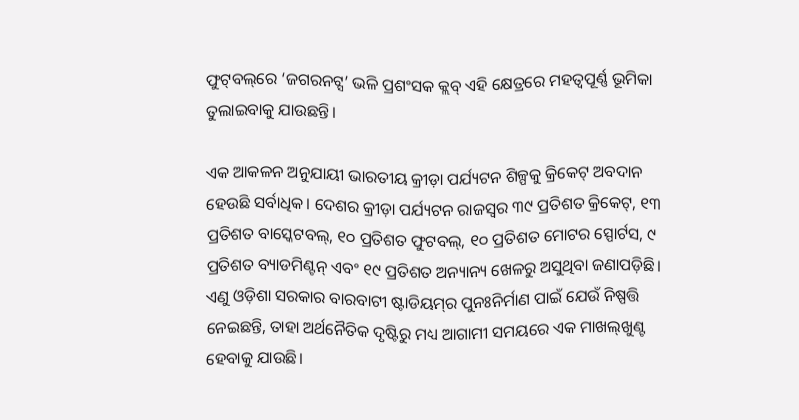ଫୁଟ୍‌ବଲ୍‌ରେ ‘ଜଗରନଟ୍ସ’ ଭଳି ପ୍ରଶଂସକ କ୍ଲବ୍ ଏହି କ୍ଷେତ୍ରରେ ମହତ୍ବପୂର୍ଣ୍ଣ ଭୂମିକା ତୁଲାଇବାକୁ ଯାଉଛନ୍ତି।

ଏକ ଆକଳନ ଅନୁଯାୟୀ ଭାରତୀୟ କ୍ରୀଡ଼ା ପର୍ଯ୍ୟଟନ ଶିଳ୍ପକୁ କ୍ରିକେଟ୍‌ ଅବଦାନ ହେଉଛି ସର୍ବାଧିକ। ଦେଶର କ୍ରୀଡ଼ା ପର୍ଯ୍ୟଟନ ରାଜସ୍ବର ୩୯ ପ୍ରତିଶତ କ୍ରିକେଟ୍, ୧୩ ପ୍ରତିଶତ ବାସ୍କେଟବଲ୍, ୧୦ ପ୍ରତିଶତ ଫୁଟବଲ୍, ୧୦ ପ୍ରତିଶତ ମୋଟର ସ୍ପୋର୍ଟସ, ୯ ପ୍ରତିଶତ ବ୍ୟାଡମିଣ୍ଟନ୍ ଏବଂ ୧୯ ପ୍ରତିଶତ ଅନ୍ୟାନ୍ୟ ଖେଳରୁ ଅସୁଥିବା ଜଣାପଡ଼ିଛି। ଏଣୁ ଓଡ଼ିଶା ସରକାର ବାରବାଟୀ ଷ୍ଟାଡିୟମ୍‌ର ପୁନଃନିର୍ମାଣ ପାଇଁ ଯେଉଁ ନିଷ୍ପତ୍ତି ନେଇଛନ୍ତି, ତାହା ଅର୍ଥନୈତିକ ଦୃଷ୍ଟିରୁ ମଧ୍ୟ ଆଗାମୀ ସମୟରେ ଏକ ମାଖଲ୍‌ଖୁଣ୍ଟ ହେବାକୁ ଯାଉଛି।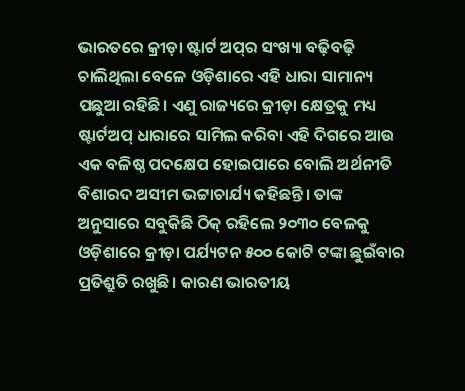ଭାରତରେ କ୍ରୀଡ଼ା ଷ୍ଟାର୍ଟ ଅପ୍‌ର ସଂଖ୍ୟା ବଢ଼ିବଢ଼ି ଚାଲିଥିଲା ବେଳେ ଓଡ଼ିଶାରେ ଏହି ଧାରା ସାମାନ୍ୟ ପଛୁଆ ରହିଛି। ଏଣୁ ରାଜ୍ୟରେ କ୍ରୀଡ଼ା କ୍ଷେତ୍ରକୁ ମଧ୍ୟ ଷ୍ଟାର୍ଟଅପ୍‌ ଧାରାରେ ସାମିଲ କରିବା ଏହି ଦିଗରେ ଆଉ ଏକ ବଳିଷ୍ଠ ପଦକ୍ଷେପ ହୋଇପାରେ ବୋଲି ଅର୍ଥନୀତି ବିଶାରଦ ଅସୀମ ଭଟ୍ଟାଚାର୍ଯ୍ୟ କହିଛନ୍ତି। ତାଙ୍କ ଅନୁସାରେ ସବୁକିଛି ଠିକ୍ ରହିଲେ ୨୦୩୦ ବେଳକୁ ଓଡ଼ିଶାରେ କ୍ରୀଡ଼ା ପର୍ଯ୍ୟଟନ ୫୦୦ କୋଟି ଟଙ୍କା ଛୁଇଁବାର ପ୍ରତିଶ୍ରୁତି ରଖୁଛି। କାରଣ ଭାରତୀୟ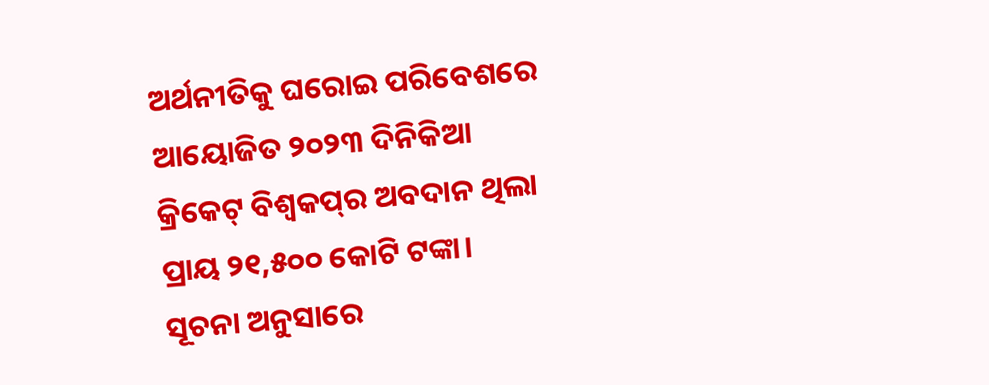ଅର୍ଥନୀତିକୁ ଘରୋଇ ପରିବେଶରେ ଆୟୋଜିତ ୨୦୨୩ ଦିନିକିଆ କ୍ରିକେଟ୍ ବିଶ୍ବକପ୍‌ର ଅବଦାନ ଥିଲା ପ୍ରାୟ ୨୧,୫୦୦ କୋଟି ଟଙ୍କା। ସୂଚନା ଅନୁସାରେ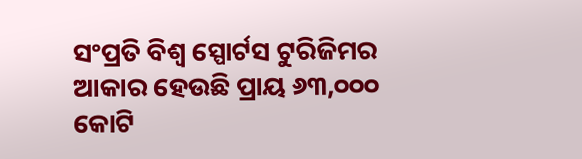ସଂପ୍ରତି ବିଶ୍ବ ସ୍ପୋର୍ଟସ ଟୁରିଜିମର ଆକାର ହେଉଛି ପ୍ରାୟ ୬୩,୦୦୦ କୋଟି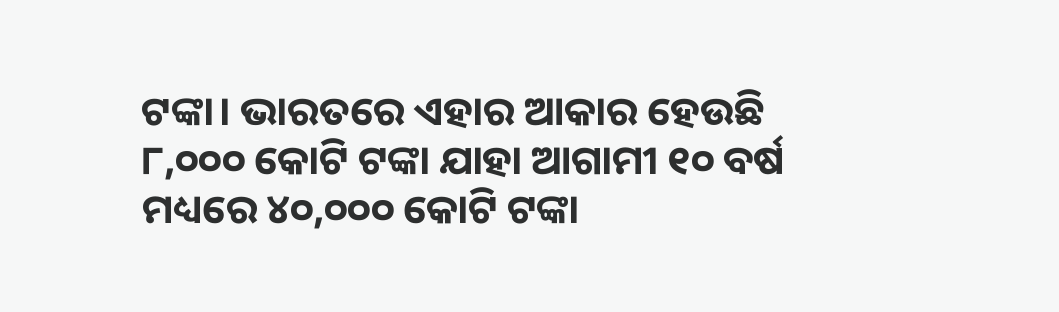ଟଙ୍କା। ଭାରତରେ ଏହାର ଆକାର ହେଉଛି ୮,୦୦୦ କୋଟି ଟଙ୍କା ଯାହା ଆଗାମୀ ୧୦ ବର୍ଷ ମଧ୍ୟରେ ୪୦,୦୦୦ କୋଟି ଟଙ୍କା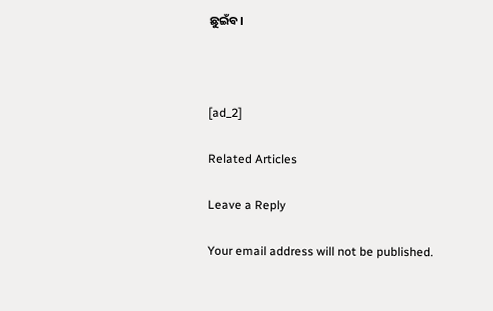ଛୁଇଁବ।



[ad_2]

Related Articles

Leave a Reply

Your email address will not be published.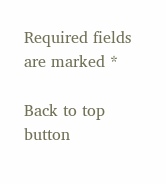Required fields are marked *

Back to top button